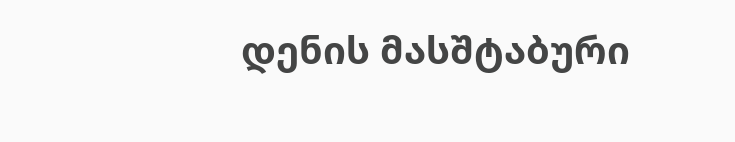დენის მასშტაბური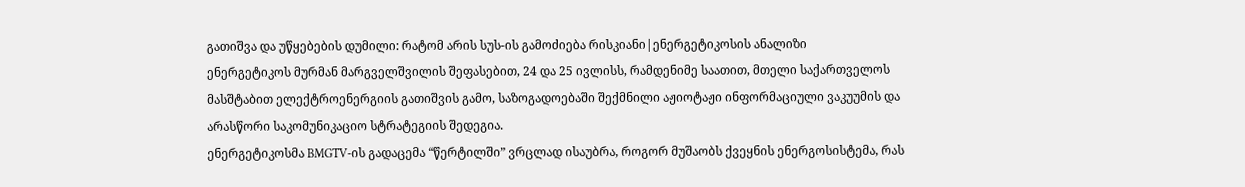გათიშვა და უწყებების დუმილი: რატომ არის სუს-ის გამოძიება რისკიანი|ენერგეტიკოსის ანალიზი
ენერგეტიკოს მურმან მარგველშვილის შეფასებით, 24 და 25 ივლისს, რამდენიმე საათით, მთელი საქართველოს მასშტაბით ელექტროენერგიის გათიშვის გამო, საზოგადოებაში შექმნილი აჟიოტაჟი ინფორმაციული ვაკუუმის და არასწორი საკომუნიკაციო სტრატეგიის შედეგია.
ენერგეტიკოსმა BMGTV-ის გადაცემა “წერტილში” ვრცლად ისაუბრა, როგორ მუშაობს ქვეყნის ენერგოსისტემა, რას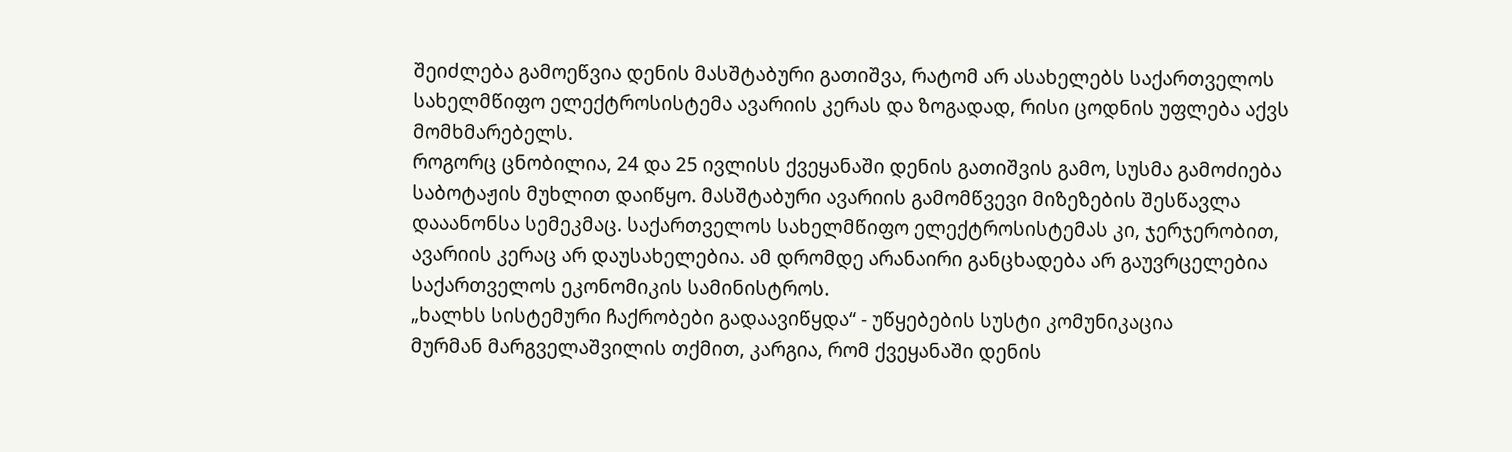შეიძლება გამოეწვია დენის მასშტაბური გათიშვა, რატომ არ ასახელებს საქართველოს სახელმწიფო ელექტროსისტემა ავარიის კერას და ზოგადად, რისი ცოდნის უფლება აქვს მომხმარებელს.
როგორც ცნობილია, 24 და 25 ივლისს ქვეყანაში დენის გათიშვის გამო, სუსმა გამოძიება საბოტაჟის მუხლით დაიწყო. მასშტაბური ავარიის გამომწვევი მიზეზების შესწავლა დააანონსა სემეკმაც. საქართველოს სახელმწიფო ელექტროსისტემას კი, ჯერჯერობით, ავარიის კერაც არ დაუსახელებია. ამ დრომდე არანაირი განცხადება არ გაუვრცელებია საქართველოს ეკონომიკის სამინისტროს.
„ხალხს სისტემური ჩაქრობები გადაავიწყდა“ - უწყებების სუსტი კომუნიკაცია
მურმან მარგველაშვილის თქმით, კარგია, რომ ქვეყანაში დენის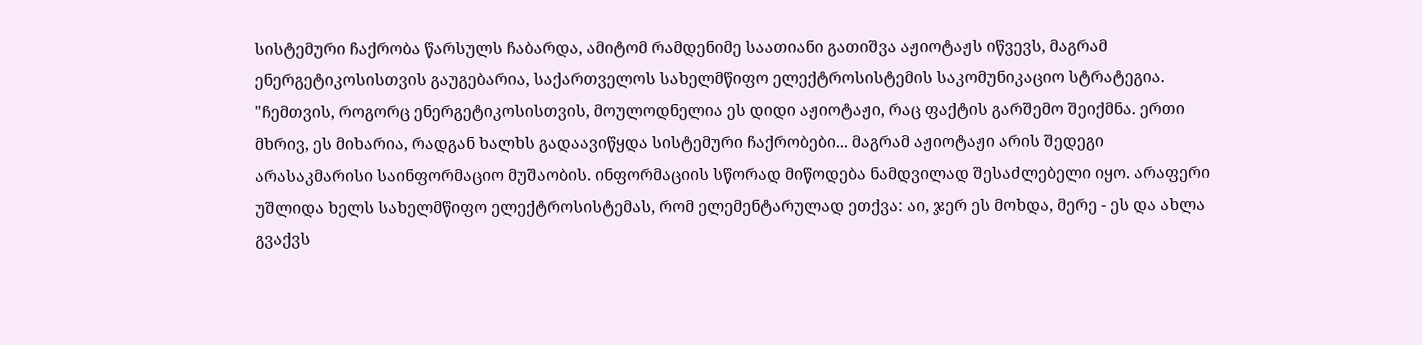სისტემური ჩაქრობა წარსულს ჩაბარდა, ამიტომ რამდენიმე საათიანი გათიშვა აჟიოტაჟს იწვევს, მაგრამ ენერგეტიკოსისთვის გაუგებარია, საქართველოს სახელმწიფო ელექტროსისტემის საკომუნიკაციო სტრატეგია.
"ჩემთვის, როგორც ენერგეტიკოსისთვის, მოულოდნელია ეს დიდი აჟიოტაჟი, რაც ფაქტის გარშემო შეიქმნა. ერთი მხრივ, ეს მიხარია, რადგან ხალხს გადაავიწყდა სისტემური ჩაქრობები... მაგრამ აჟიოტაჟი არის შედეგი არასაკმარისი საინფორმაციო მუშაობის. ინფორმაციის სწორად მიწოდება ნამდვილად შესაძლებელი იყო. არაფერი უშლიდა ხელს სახელმწიფო ელექტროსისტემას, რომ ელემენტარულად ეთქვა: აი, ჯერ ეს მოხდა, მერე - ეს და ახლა გვაქვს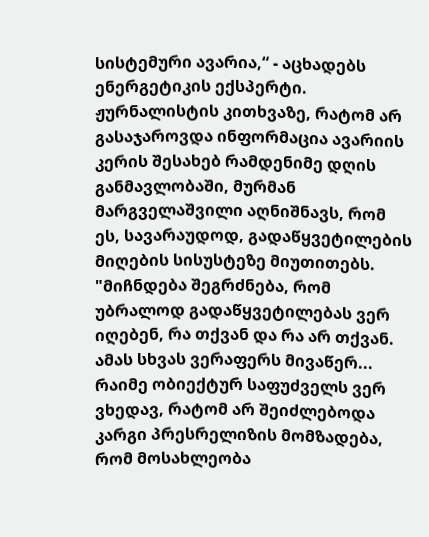სისტემური ავარია,“ - აცხადებს ენერგეტიკის ექსპერტი.
ჟურნალისტის კითხვაზე, რატომ არ გასაჯაროვდა ინფორმაცია ავარიის კერის შესახებ რამდენიმე დღის განმავლობაში, მურმან მარგველაშვილი აღნიშნავს, რომ ეს, სავარაუდოდ, გადაწყვეტილების მიღების სისუსტეზე მიუთითებს.
"მიჩნდება შეგრძნება, რომ უბრალოდ გადაწყვეტილებას ვერ იღებენ, რა თქვან და რა არ თქვან. ამას სხვას ვერაფერს მივაწერ... რაიმე ობიექტურ საფუძველს ვერ ვხედავ, რატომ არ შეიძლებოდა კარგი პრესრელიზის მომზადება, რომ მოსახლეობა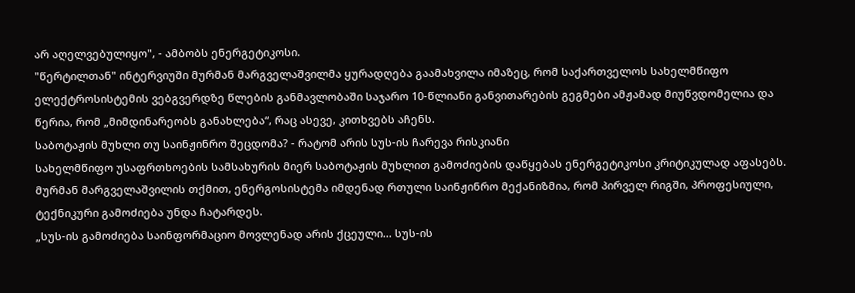არ აღელვებულიყო", - ამბობს ენერგეტიკოსი.
"წერტილთან" ინტერვიუში მურმან მარგველაშვილმა ყურადღება გაამახვილა იმაზეც, რომ საქართველოს სახელმწიფო ელექტროსისტემის ვებგვერდზე წლების განმავლობაში საჯარო 10-წლიანი განვითარების გეგმები ამჟამად მიუწვდომელია და წერია, რომ „მიმდინარეობს განახლება“, რაც ასევე, კითხვებს აჩენს.
საბოტაჟის მუხლი თუ საინჟინრო შეცდომა? - რატომ არის სუს-ის ჩარევა რისკიანი
სახელმწიფო უსაფრთხოების სამსახურის მიერ საბოტაჟის მუხლით გამოძიების დაწყებას ენერგეტიკოსი კრიტიკულად აფასებს. მურმან მარგველაშვილის თქმით, ენერგოსისტემა იმდენად რთული საინჟინრო მექანიზმია, რომ პირველ რიგში, პროფესიული, ტექნიკური გამოძიება უნდა ჩატარდეს.
„სუს-ის გამოძიება საინფორმაციო მოვლენად არის ქცეული... სუს-ის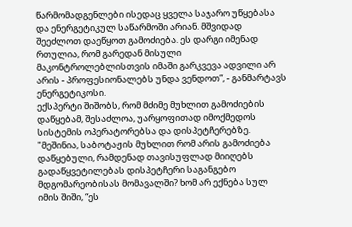წარმომადგენლები ისედაც ყველა საჯარო უწყებასა და ენერგეტიკულ საწარმოში არიან. მშვიდად შეეძლოთ დაეწყოთ გამოძიება. ეს დარგი იმენად რთულია, რომ გარედან მისული მაკონტროლებლისთვის იმაში გარკვევა ადვილი არ არის - პროფესიონალებს უნდა ვენდოთ”, - განმარტავს ენერგეტიკოსი.
ექსპერტი შიშობს, რომ მძიმე მუხლით გამოძიების დაწყებამ, შესაძლოა, უარყოფითად იმოქმედოს სისტემის ოპერატორებსა და დისპეტჩერებზე.
"მეშინია, საბოტაჟის მუხლით რომ არის გამოძიება დაწყებული, რამდენად თავისუფლად მიიღებს გადაწყვეტილებას დისპეტჩერი საგანგებო მდგომარეობისას მომავალში? ხომ არ ექნება სულ იმის შიში, “ეს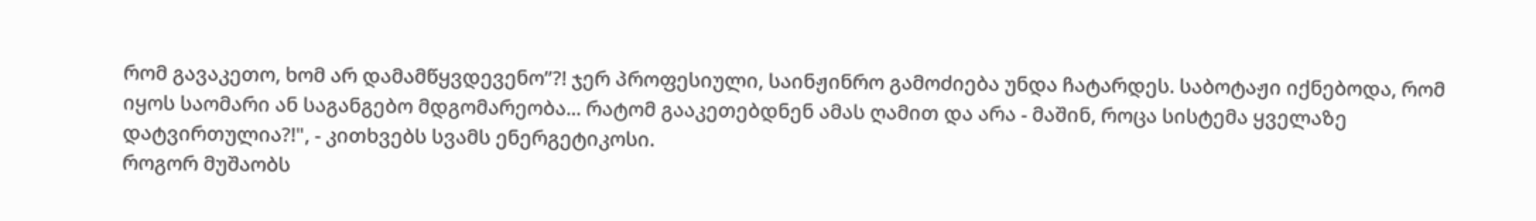რომ გავაკეთო, ხომ არ დამამწყვდევენო”?! ჯერ პროფესიული, საინჟინრო გამოძიება უნდა ჩატარდეს. საბოტაჟი იქნებოდა, რომ იყოს საომარი ან საგანგებო მდგომარეობა... რატომ გააკეთებდნენ ამას ღამით და არა - მაშინ, როცა სისტემა ყველაზე დატვირთულია?!", - კითხვებს სვამს ენერგეტიკოსი.
როგორ მუშაობს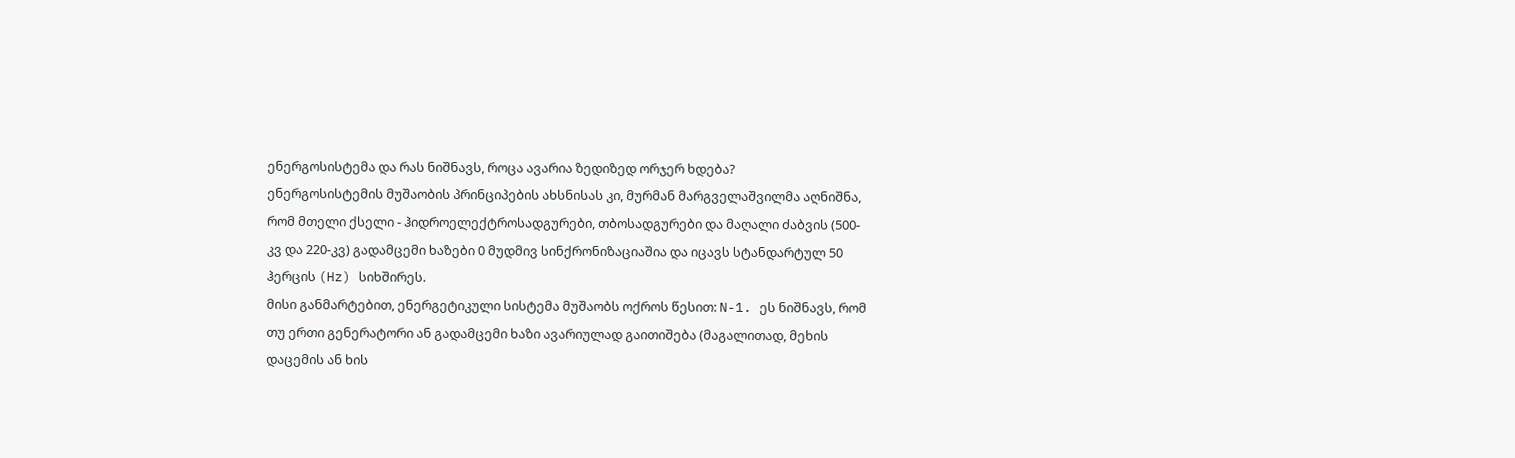ენერგოსისტემა და რას ნიშნავს, როცა ავარია ზედიზედ ორჯერ ხდება?
ენერგოსისტემის მუშაობის პრინციპების ახსნისას კი, მურმან მარგველაშვილმა აღნიშნა, რომ მთელი ქსელი - ჰიდროელექტროსადგურები, თბოსადგურები და მაღალი ძაბვის (500-კვ და 220-კვ) გადამცემი ხაზები 0 მუდმივ სინქრონიზაციაშია და იცავს სტანდარტულ 50 ჰერცის (Hz) სიხშირეს.
მისი განმარტებით, ენერგეტიკული სისტემა მუშაობს ოქროს წესით: N-1. ეს ნიშნავს, რომ თუ ერთი გენერატორი ან გადამცემი ხაზი ავარიულად გაითიშება (მაგალითად, მეხის დაცემის ან ხის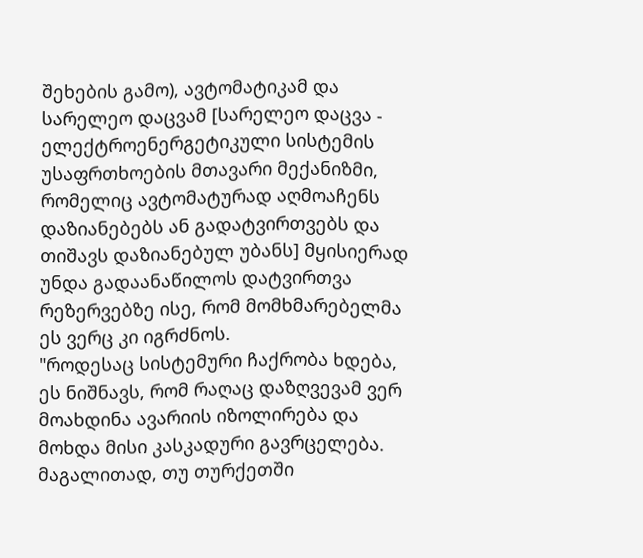შეხების გამო), ავტომატიკამ და სარელეო დაცვამ [სარელეო დაცვა - ელექტროენერგეტიკული სისტემის უსაფრთხოების მთავარი მექანიზმი, რომელიც ავტომატურად აღმოაჩენს დაზიანებებს ან გადატვირთვებს და თიშავს დაზიანებულ უბანს] მყისიერად უნდა გადაანაწილოს დატვირთვა რეზერვებზე ისე, რომ მომხმარებელმა ეს ვერც კი იგრძნოს.
"როდესაც სისტემური ჩაქრობა ხდება, ეს ნიშნავს, რომ რაღაც დაზღვევამ ვერ მოახდინა ავარიის იზოლირება და მოხდა მისი კასკადური გავრცელება. მაგალითად, თუ თურქეთში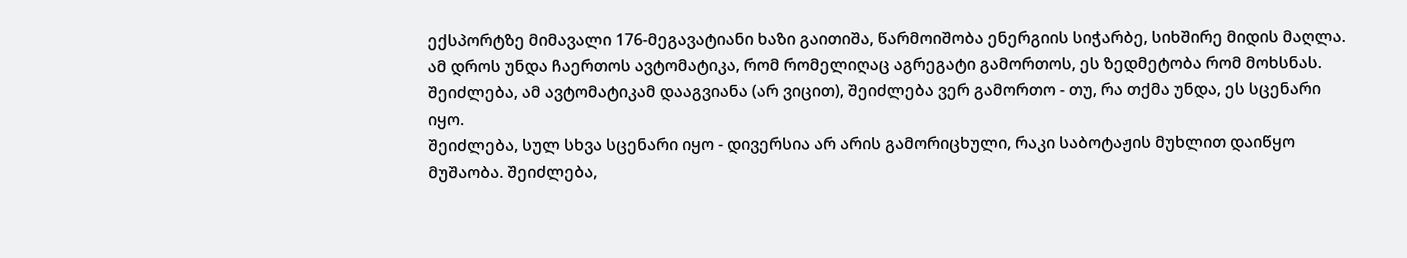ექსპორტზე მიმავალი 176-მეგავატიანი ხაზი გაითიშა, წარმოიშობა ენერგიის სიჭარბე, სიხშირე მიდის მაღლა. ამ დროს უნდა ჩაერთოს ავტომატიკა, რომ რომელიღაც აგრეგატი გამორთოს, ეს ზედმეტობა რომ მოხსნას. შეიძლება, ამ ავტომატიკამ დააგვიანა (არ ვიცით), შეიძლება ვერ გამორთო - თუ, რა თქმა უნდა, ეს სცენარი იყო.
შეიძლება, სულ სხვა სცენარი იყო - დივერსია არ არის გამორიცხული, რაკი საბოტაჟის მუხლით დაიწყო მუშაობა. შეიძლება,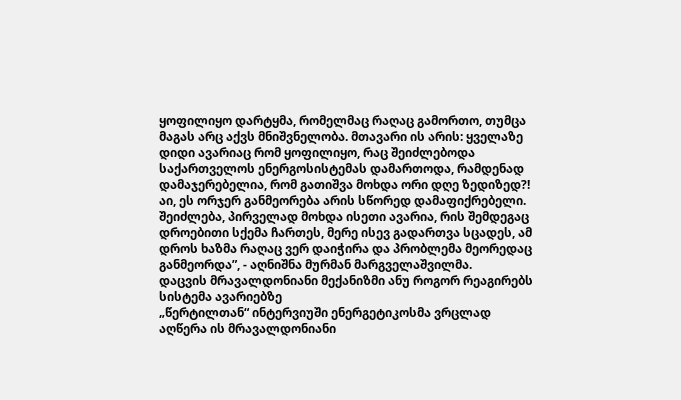ყოფილიყო დარტყმა, რომელმაც რაღაც გამორთო, თუმცა მაგას არც აქვს მნიშვნელობა. მთავარი ის არის: ყველაზე დიდი ავარიაც რომ ყოფილიყო, რაც შეიძლებოდა საქართველოს ენერგოსისტემას დამართოდა, რამდენად დამაჯერებელია, რომ გათიშვა მოხდა ორი დღე ზედიზედ?! აი, ეს ორჯერ განმეორება არის სწორედ დამაფიქრებელი. შეიძლება, პირველად მოხდა ისეთი ავარია, რის შემდეგაც დროებითი სქემა ჩართეს, მერე ისევ გადართვა სცადეს, ამ დროს ხაზმა რაღაც ვერ დაიჭირა და პრობლემა მეორედაც განმეორდა”, - აღნიშნა მურმან მარგველაშვილმა.
დაცვის მრავალდონიანი მექანიზმი ანუ როგორ რეაგირებს სისტემა ავარიებზე
„წერტილთან“ ინტერვიუში ენერგეტიკოსმა ვრცლად აღწერა ის მრავალდონიანი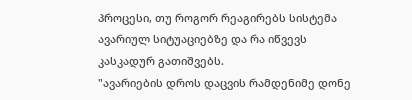პროცესი, თუ როგორ რეაგირებს სისტემა ავარიულ სიტუაციებზე და რა იწვევს კასკადურ გათიშვებს.
"ავარიების დროს დაცვის რამდენიმე დონე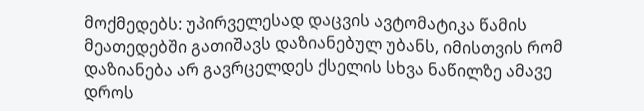მოქმედებს: უპირველესად დაცვის ავტომატიკა წამის მეათედებში გათიშავს დაზიანებულ უბანს, იმისთვის რომ დაზიანება არ გავრცელდეს ქსელის სხვა ნაწილზე ამავე დროს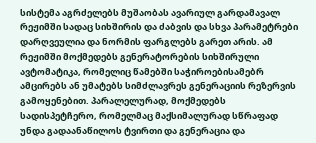სისტემა აგრძელებს მუშაობას ავარიულ გარდამავალ რეჟიმში სადაც სიხშირის და ძაბვის და სხვა პარამეტრები დარღვეულია და ნორმის ფარგლებს გარეთ არის. ამ რეჟიმში მოქმედებს გენერატორების სიხშირული ავტომატიკა, რომელიც წამებში საჭიროებისამებრ ამცირებს ან უმატებს სიმძლავრეს გენერაციის რეზერვის გამოყენებით. პარალელურად, მოქმედებს სადისპეტჩერო, რომელმაც მაქსიმალურად სწრაფად უნდა გადაანაწილოს ტვირთი და გენერაცია და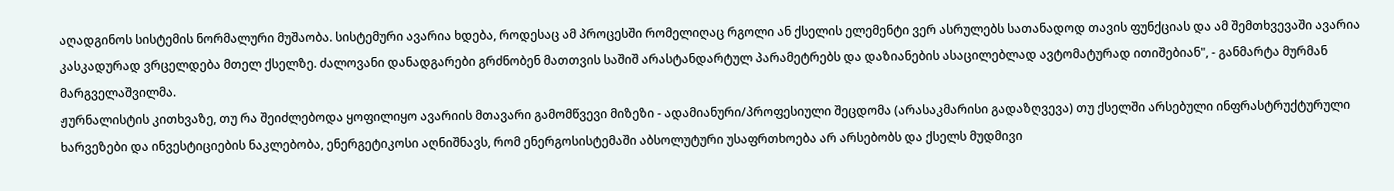აღადგინოს სისტემის ნორმალური მუშაობა. სისტემური ავარია ხდება, როდესაც ამ პროცესში რომელიღაც რგოლი ან ქსელის ელემენტი ვერ ასრულებს სათანადოდ თავის ფუნქციას და ამ შემთხვევაში ავარია კასკადურად ვრცელდება მთელ ქსელზე. ძალოვანი დანადგარები გრძნობენ მათთვის საშიშ არასტანდარტულ პარამეტრებს და დაზიანების ასაცილებლად ავტომატურად ითიშებიან", - განმარტა მურმან მარგველაშვილმა.
ჟურნალისტის კითხვაზე, თუ რა შეიძლებოდა ყოფილიყო ავარიის მთავარი გამომწვევი მიზეზი - ადამიანური/პროფესიული შეცდომა (არასაკმარისი გადაზღვევა) თუ ქსელში არსებული ინფრასტრუქტურული ხარვეზები და ინვესტიციების ნაკლებობა, ენერგეტიკოსი აღნიშნავს, რომ ენერგოსისტემაში აბსოლუტური უსაფრთხოება არ არსებობს და ქსელს მუდმივი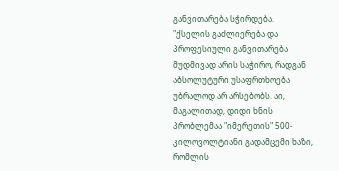განვითარება სჭირდება.
"ქსელის გაძლიერება და პროფესიული განვითარება მუდმივად არის საჭირო, რადგან აბსოლუტური უსაფრთხოება უბრალოდ არ არსებობს. აი, მაგალითად, დიდი ხნის პრობლემაა "იმერეთის" 500-კილოვოლტიანი გადამცემი ხაზი, რომლის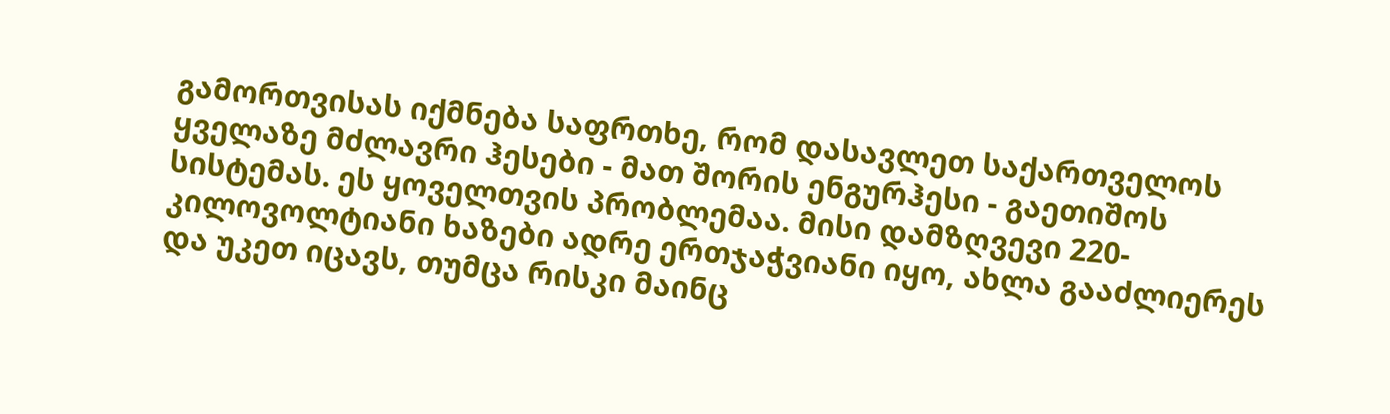გამორთვისას იქმნება საფრთხე, რომ დასავლეთ საქართველოს ყველაზე მძლავრი ჰესები - მათ შორის ენგურჰესი - გაეთიშოს სისტემას. ეს ყოველთვის პრობლემაა. მისი დამზღვევი 220-კილოვოლტიანი ხაზები ადრე ერთჯაჭვიანი იყო, ახლა გააძლიერეს და უკეთ იცავს, თუმცა რისკი მაინც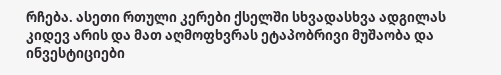რჩება. ასეთი რთული კერები ქსელში სხვადასხვა ადგილას კიდევ არის და მათ აღმოფხვრას ეტაპობრივი მუშაობა და ინვესტიციები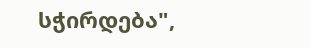სჭირდება",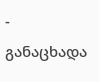- განაცხადა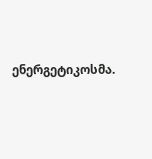ენერგეტიკოსმა.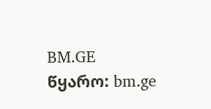BM.GE
წყარო: bm.ge